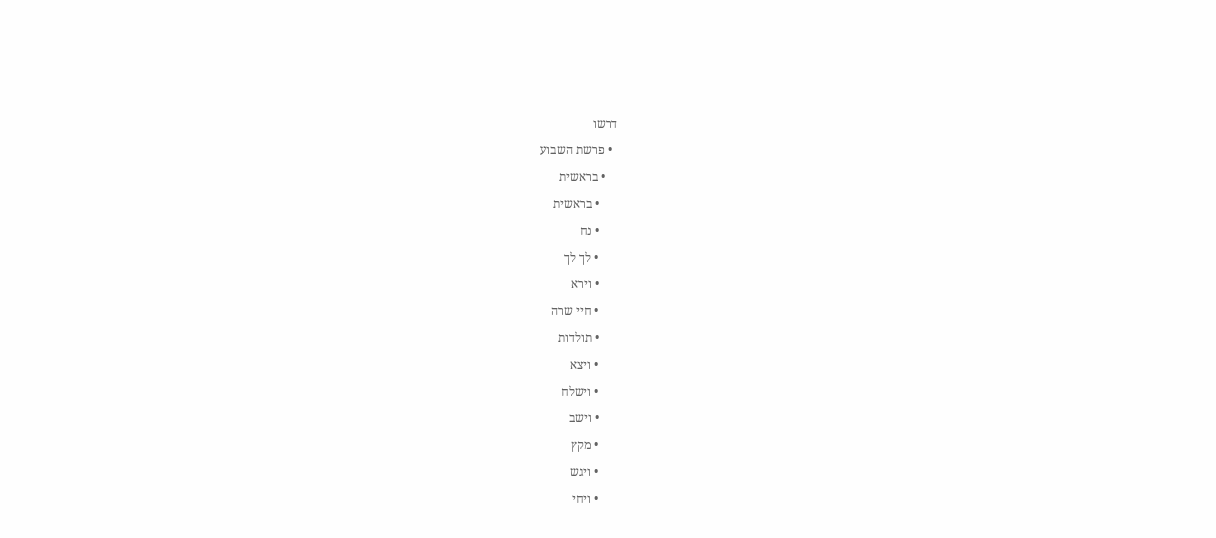דרשו
  • פרשת השבוע
    • בראשית
      • בראשית
      • נח
      • לך לך
      • וירא
      • חיי שרה
      • תולדות
      • ויצא
      • וישלח
      • וישב
      • מקץ
      • ויגש
      • ויחי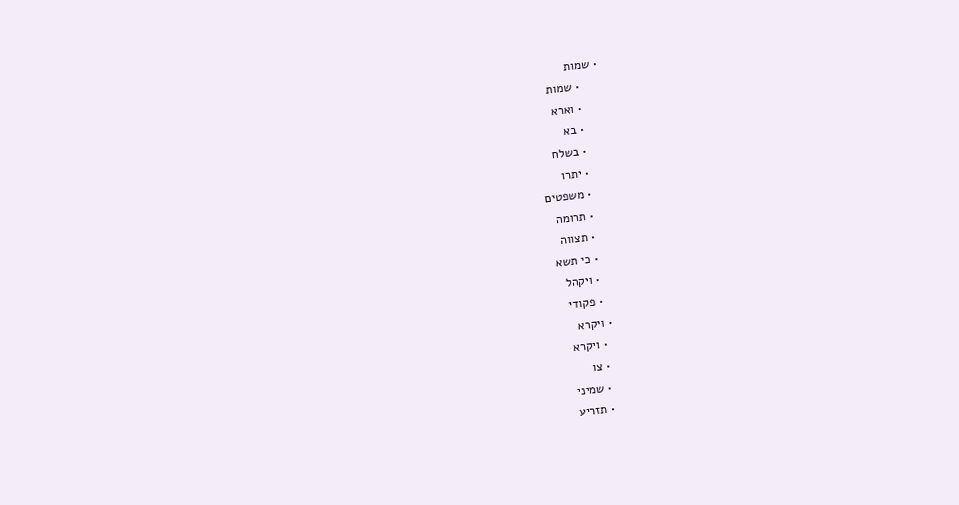• שמות
      • שמות
      • וארא
      • בא
      • בשלח
      • יתרו
      • משפטים
      • תרומה
      • תצווה
      • כי תשא
      • ויקהל
      • פקודי
    • ויקרא
      • ויקרא
      • צו
      • שמיני
      • תזריע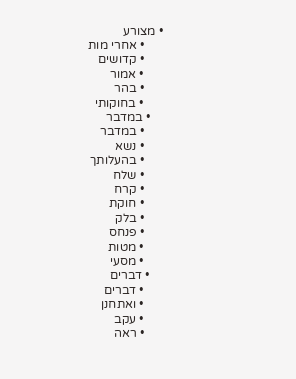• מצורע
      • אחרי מות
      • קדושים
      • אמור
      • בהר
      • בחוקותי
    • במדבר
      • במדבר
      • נשא
      • בהעלותך
      • שלח
      • קרח
      • חוקת
      • בלק
      • פנחס
      • מטות
      • מסעי
    • דברים
      • דברים
      • ואתחנן
      • עקב
      • ראה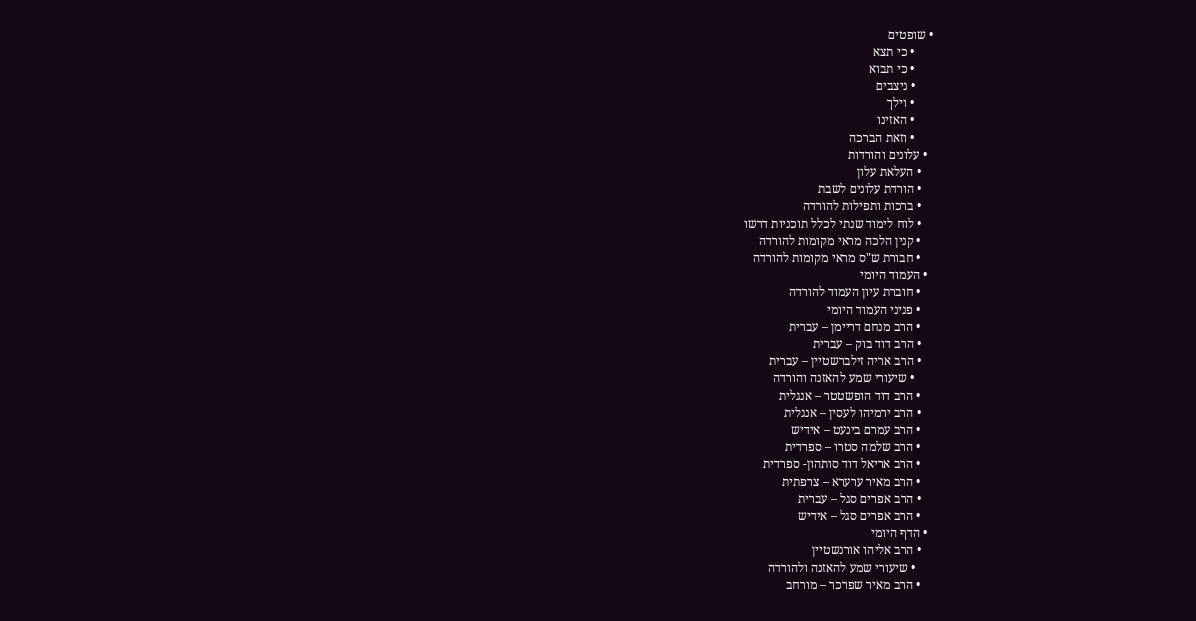• שופטים
      • כי תצא
      • כי תבוא
      • ניצבים
      • וילך
      • האזינו
      • וזאת הברכה
  • עלונים והורדות
    • העלאת עלון
    • הורדת עלונים לשבת
    • ברכות ותפילות להורדה
    • לוח לימוד שנתי לכלל תוכניות דרשו
    • קנין הלכה מראי מקומות להורדה
    • חבורת ש"ס מראי מקומות להורדה
  • העמוד היומי
    • חוברת עיון העמוד להורדה
    • פניני העמוד היומי
    • הרב מנחם דריימן – עברית
    • הרב דוד בוק – עברית
    • הרב אריה זילברשטיין – עברית
      • שיעורי שמע להאזנה והורדה
    • הרב דוד הופשטטר – אנגלית
    • הרב ירמיהו לעסין – אנגלית
    • הרב עמרם בינעט – אידיש
    • הרב שלמה סטרו – ספרדית
    • הרב אריאל דוד סותהון- ספרדית
    • הרב מאיר ערערא – צרפתית
    • הרב אפרים סגל – עברית
    • הרב אפרים סגל – אידיש
  • הדף היומי
    • הרב אליהו אורנשטיין
      • שיעורי שמע להאזנה ולהורדה
    • הרב מאיר שפרכר – מורחב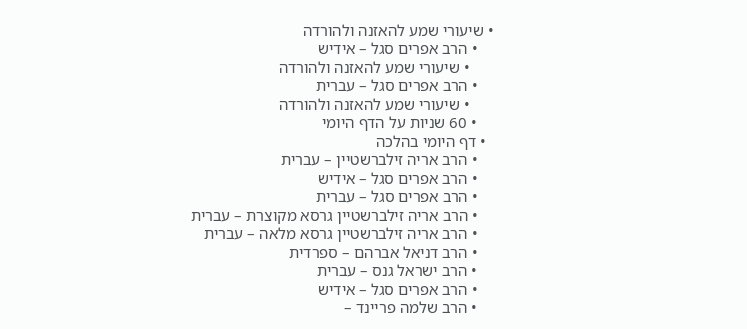• שיעורי שמע להאזנה ולהורדה
    • הרב אפרים סגל – אידיש
      • שיעורי שמע להאזנה ולהורדה
    • הרב אפרים סגל – עברית
      • שיעורי שמע להאזנה ולהורדה
    • 60 שניות על הדף היומי
  • דף היומי בהלכה
    • הרב אריה זילברשטיין – עברית
    • הרב אפרים סגל – אידיש
    • הרב אפרים סגל – עברית
    • הרב אריה זילברשטיין גרסא מקוצרת – עברית
    • הרב אריה זילברשטיין גרסא מלאה – עברית
    • הרב דניאל אברהם – ספרדית
    • הרב ישראל גנס – עברית
    • הרב אפרים סגל – אידיש
    • הרב שלמה פריינד –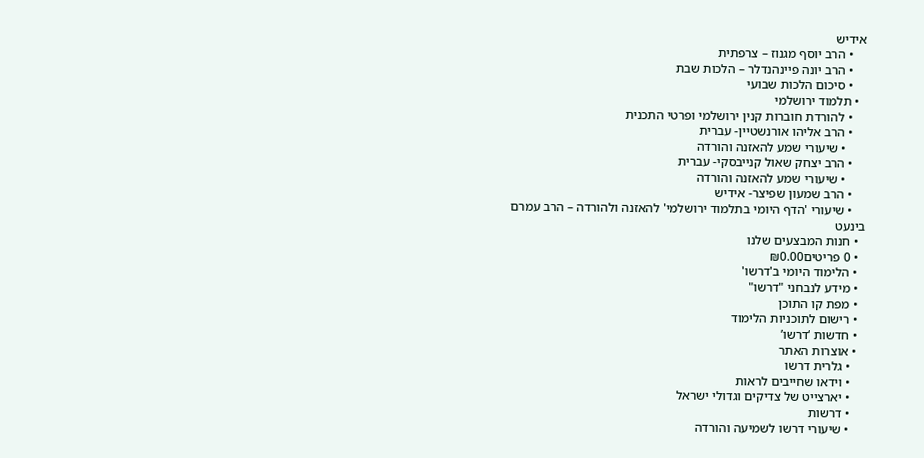אידיש
    • הרב יוסף מגנוז – צרפתית
    • הרב יונה פיינהנדלר – הלכות שבת
    • סיכום הלכות שבועי
  • תלמוד ירושלמי
    • להורדת חוברות קנין ירושלמי ופרטי התכנית
    • הרב אליהו אורנשטיין- עברית
      • שיעורי שמע להאזנה והורדה
    • הרב יצחק שאול קנייבסקי- עברית
      • שיעורי שמע להאזנה והורדה
    • הרב שמעון שפיצר- אידיש
    • שיעורי 'הדף היומי בתלמוד ירושלמי' להאזנה ולהורדה – הרב עמרם בינעט
  • חנות המבצעים שלנו
  • 0 פריטים₪0.00
  • הלימוד היומי ב'דרשו'
  • מידע לנבחני "דרשו"
  • מפת קו התוכן
  • רישום לתוכניות הלימוד
  • חדשות ‘דרשו’
  • אוצרות האתר
    • גלרית דרשו
    • וידאו שחייבים לראות
    • יארצייט של צדיקים וגדולי ישראל
    • דרשות
    • שיעורי דרשו לשמיעה והורדה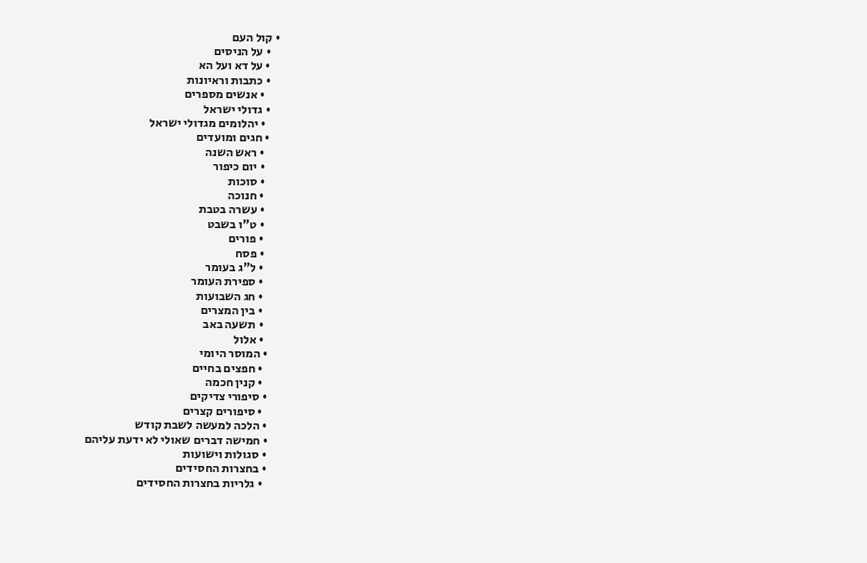• קול העם
    • על הניסים
    • על דא ועל הא
    • כתבות וראיונות
      • אנשים מספרים
    • גדולי ישראל
      • יהלומים מגדולי ישראל
    • חגים ומועדים
      • ראש השנה
      • יום כיפור
      • סוכות
      • חנוכה
      • עשרה בטבת
      • ט"ו בשבט
      • פורים
      • פסח
      • ל"ג בעומר
      • ספירת העומר
      • חג השבועות
      • בין המצרים
      • תשעה באב
      • אלול
    • המוסר היומי
      • חפצים בחיים
      • קנין חכמה
    • סיפורי צדיקים
      • סיפורים קצרים
    • הלכה למעשה לשבת קודש
    • חמישה דברים שאולי לא ידעת עליהם
    • סגולות וישועות
    • בחצרות החסידים
      • גלריות בחצרות החסידים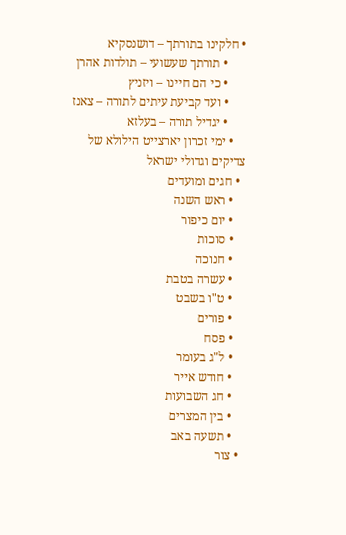• חלקינו בתורתך – דושנסקיא
      • תורתך שעשועי – תולדות אהרן
      • כי הם חיינו – ויזניץ
      • ועד קביעת עיתים לתורה – צאנז
      • יגדיל תורה – בעלזא
    • ימי זכרון יארצייט הילולא של צדיקים וגדולי ישראל
  • חגים ומועדים
    • ראש השנה
    • יום כיפור
    • סוכות
    • חנוכה
    • עשרה בטבת
    • ט"ו בשבט
    • פורים
    • פסח
    • ל"ג בעומר
    • חודש אייר
    • חג השבועות
    • בין המצרים
    • תשעה באב
  • צור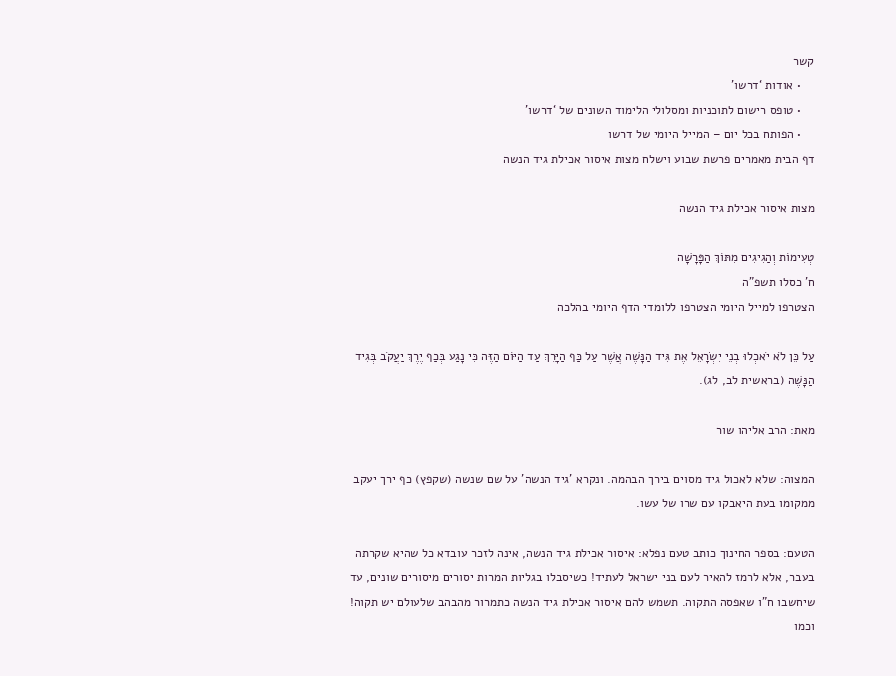קשר
    • אודות ‘דרשו’
    • טופס רישום לתוכניות ומסלולי הלימוד השונים של ‘דרשו’
    • הפותח בכל יום – המייל היומי של דרשו
דף הבית מאמרים פרשת שבוע וישלח מצות איסור אכילת גיד הנשה

מצות איסור אכילת גיד הנשה

טְעִימוֹת וְהַגִיגִים מִתּוֹךְ הַפָּרָשָׁה
ח' כסלו תשפ"ה
הצטרפו למייל היומי הצטרפו ללומדי הדף היומי בהלכה

עַל כֵּן לֹא יֹאכְלוּ בְנֵי יִשְׂרָאֵל אֶת גִּיד הַנָּשֶׁה אֲשֶׁר עַל כַּף הַיָּרֵךְ עַד הַיּוֹם הַזֶּה כִּי נָגַע בְּכַף יֶרֶךְ יַעֲקֹב בְּגִיד הַנָּשֶׁה (בראשית לב, לג).

מאת: הרב אליהו שור

המצוה: שלא לאכול גיד מסוים בירך הבהמה. ונקרא 'גיד הנשה' על שם שנשה (שקפץ) כף ירך יעקב ממקומו בעת היאבקו עם שרו של עשו.

הטעם: בספר החינוך כותב טעם נפלא: איסור אכילת גיד הנשה, אינה לזכר עובדא כל שהיא שקרתה בעבר, אלא לרמז להאיר לעם בני ישראל לעתיד! כשיסבלו בגליות המרות יסורים מיסורים שונים, עד שיחשבו ח"ו שאפסה התקוה. תשמש להם איסור אכילת גיד הנשה כתמרור מהבהב שלעולם יש תקוה! וכמו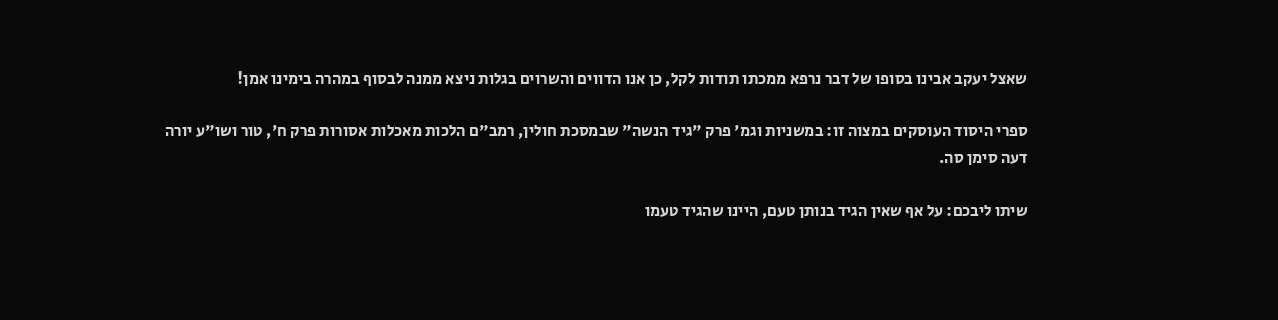שאצל יעקב אבינו בסופו של דבר נרפא ממכתו תודות לקל, כן אנו הדווים והשרוים בגלות ניצא ממנה לבסוף במהרה בימינו אמן!

ספרי היסוד העוסקים במצוה זו: במשניות וגמ' פרק "גיד הנשה" שבמסכת חולין, רמב"ם הלכות מאכלות אסורות פרק ח', טור ושו"ע יורה דעה סימן סה.

שיתו ליבכם: על אף שאין הגיד בנותן טעם, היינו שהגיד טעמו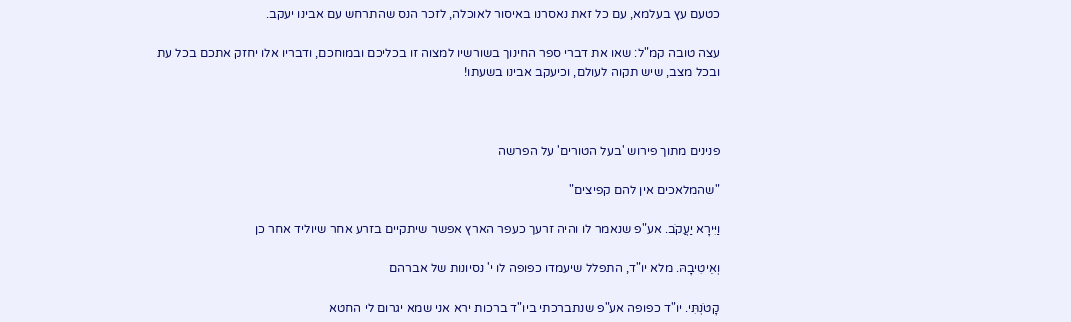כטעם עץ בעלמא, עם כל זאת נאסרנו באיסור לאוכלה, לזכר הנס שהתרחש עם אבינו יעקב.

עצה טובה קמ"ל: שאו את דברי ספר החינוך בשורשיו למצוה זו בכליכם ובמוחכם, ודבריו אלו יחזק אתכם בכל עת ובכל מצב, שיש תקוה לעולם, וכיעקב אבינו בשעתו!



פנינים מתוך פירוש 'בעל הטורים' על הפרשה

"שהמלאכים אין להם קפיצים"

וַיִּירָא יַעֲקֹב. אע"פ שנאמר לו והיה זרעך כעפר הארץ אפשר שיתקיים בזרע אחר שיוליד אחר כן

וְאֵיטִיבָהּ. מלא יו"ד, התפלל שיעמדו כפופה לו י' נסיונות של אברהם

קָטֹנְתִּי. יו"ד כפופה אע"פ שנתברכתי ביו"ד ברכות ירא אני שמא יגרום לי החטא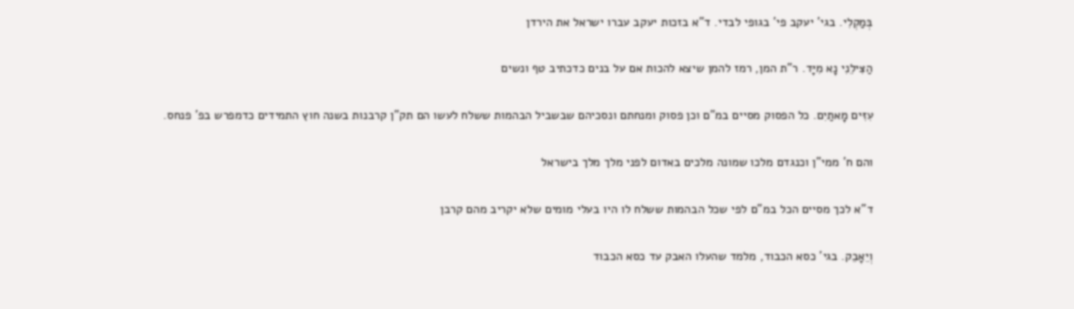בְּמַקְלִי. בגי' יעקב פי' בגופי לבדי. ד"א בזכות יעקב עברו ישראל את הירדן

הַצִּילֵנִי נָא מִיָּד. ר"ת המן, רמז להמן שיצא להכות אם על בנים כדכתיב טף ונשים

עִזִּים מָאתַיִם. כל הפסוק מסיים במ"ם וכן פסוק ומנחתם ונסכיהם שבשביל הבהמות ששלח לעשו הם תק"ן קרבנות בשנה חוץ התמידים כדמפרש בפ' פנחס.

והם ח' ממי"ן וכנגדם מלכו שמונה מלכים באדום לפני מלך מלך בישראל

ד"א לכך מסיים הכל במ"ם לפי שכל הבהמות ששלח לו היו בעלי מומים שלא יקריב מהם קרבן

וְיֵאָבֵק. בגי' כסא הכבוד, מלמד שהעלו האבק עד כסא הכבוד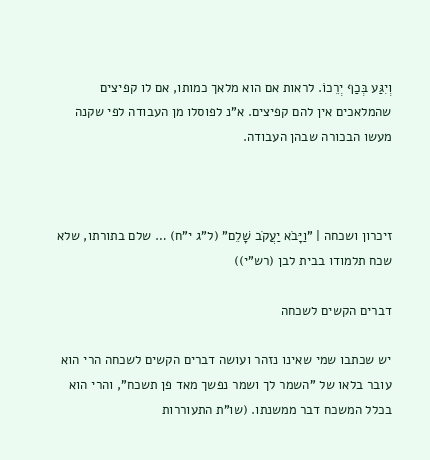וְיִגַּע בְּכַף יְרֵכוֹ. לראות אם הוא מלאך כמותו, אם לו קפיצים שהמלאכים אין להם קפיצים. א"נ לפוסלו מן העבודה לפי שקנה מעשו הבכורה שבהן העבודה.



זיכרון ושכחה | "וַיָּבֹא יַעֲקֹב שָׁלֵם" (ל"ג י"ח) … שלם בתורתו, שלא שכח תלמודו בבית לבן (רש"י))

דברים הקשים לשכחה

יש שכתבו שמי שאינו נזהר ועושה דברים הקשים לשכחה הרי הוא עובר בלאו של "השמר לך ושמר נפשך מאד פן תשכח", והרי הוא בכלל המשכח דבר ממשנתו. (שו"ת התעוררות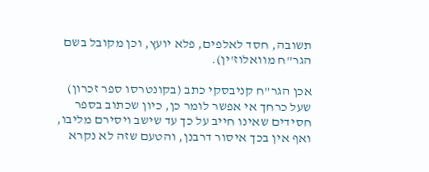תשובה, חסד לאלפים, פלא יועץ, וכן מקובל בשם הגר"ח מוואלוז'ין).

אכן הגר"ח קניבסקי כתב (בקונטרסו ספר זכרון) שעל כרחך אי אפשר לומר כן, כיון שכתוב בספר חסידים שאינו חייב על כך עד שישב ויסירם מליבו, ואף אין בכך איסור דרבנן, והטעם שזה לא נקרא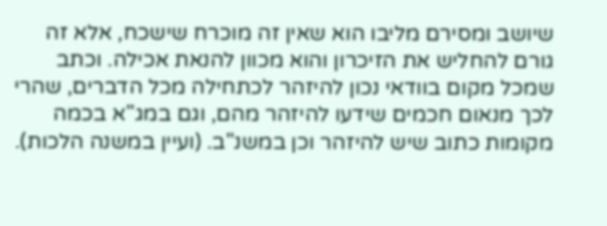שיושב ומסירם מליבו הוא שאין זה מוכרח שישכח, אלא זה גורם להחליש את הזיכרון והוא מכוון להנאת אכילה. וכתב שמכל מקום בוודאי נכון להיזהר לכתחילה מכל הדברים, שהרי לכך מנאום חכמים שידעו להיזהר מהם, וגם במג"א בכמה מקומות כתוב שיש להיזהר וכן במשנ"ב. (ועיין במשנה הלכות).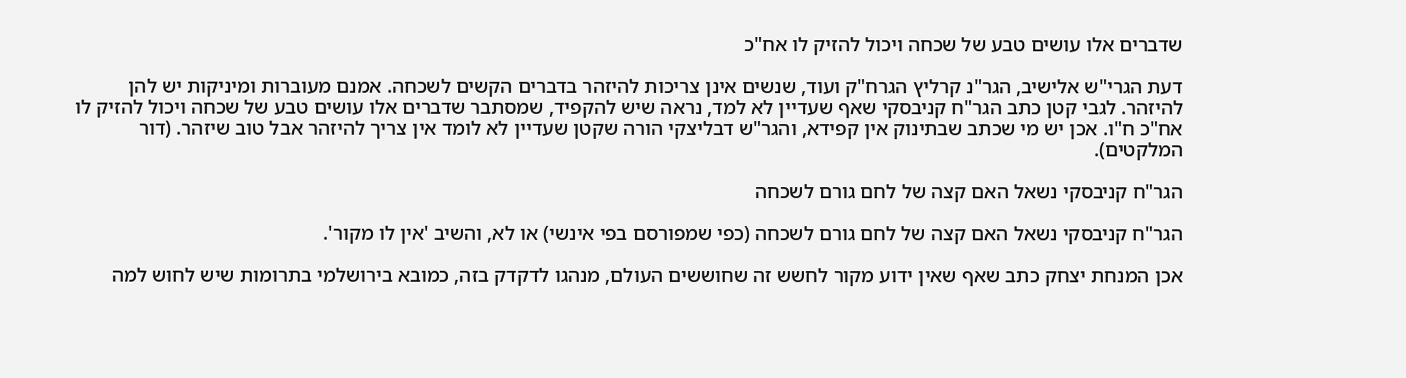שדברים אלו עושים טבע של שכחה ויכול להזיק לו אח"כ

דעת הגרי"ש אלישיב, הגר"נ קרליץ הגרח"ק ועוד, שנשים אינן צריכות להיזהר בדברים הקשים לשכחה. אמנם מעוברות ומיניקות יש להן להיזהר. לגבי קטן כתב הגר"ח קניבסקי שאף שעדיין לא למד, נראה שיש להקפיד, שמסתבר שדברים אלו עושים טבע של שכחה ויכול להזיק לו אח"כ ח"ו. אכן יש מי שכתב שבתינוק אין קפידא, והגר"ש דבליצקי הורה שקטן שעדיין לא לומד אין צריך להיזהר אבל טוב שיזהר. (דור המלקטים).

הגר"ח קניבסקי נשאל האם קצה של לחם גורם לשכחה

הגר"ח קניבסקי נשאל האם קצה של לחם גורם לשכחה (כפי שמפורסם בפי אינשי) או לא, והשיב 'אין לו מקור'.

אכן המנחת יצחק כתב שאף שאין ידוע מקור לחשש זה שחוששים העולם, מנהגו לדקדק בזה, כמובא בירושלמי בתרומות שיש לחוש למה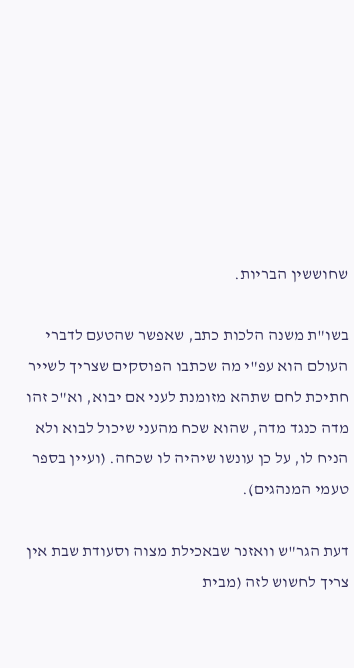שחוששין הבריות.

בשו"ת משנה הלכות כתב, שאפשר שהטעם לדברי העולם הוא עפ"י מה שכתבו הפוסקים שצריך לשייר חתיכת לחם שתהא מזומנת לעני אם יבוא, וא"כ זהו מדה כנגד מדה, שהוא שכח מהעני שיכול לבוא ולא הניח לו, על כן עונשו שיהיה לו שכחה. (ועיין בספר טעמי המנהגים).

דעת הגר"ש וואזנר שבאכילת מצוה וסעודת שבת אין צריך לחשוש לזה (מבית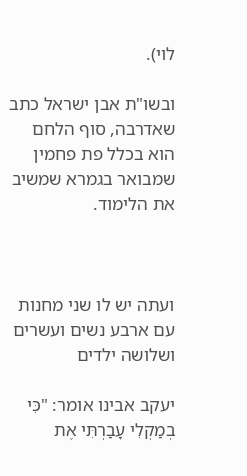לוי).

ובשו"ת אבן ישראל כתב שאדרבה, סוף הלחם הוא בכלל פת פחמין שמבואר בגמרא שמשיב את הלימוד.



ועתה יש לו שני מחנות עם ארבע נשים ועשרים ושלושה ילדים

יעקב אבינו אומר: "כִּי בְמַקְלִי עָבַרְתִּי אֶת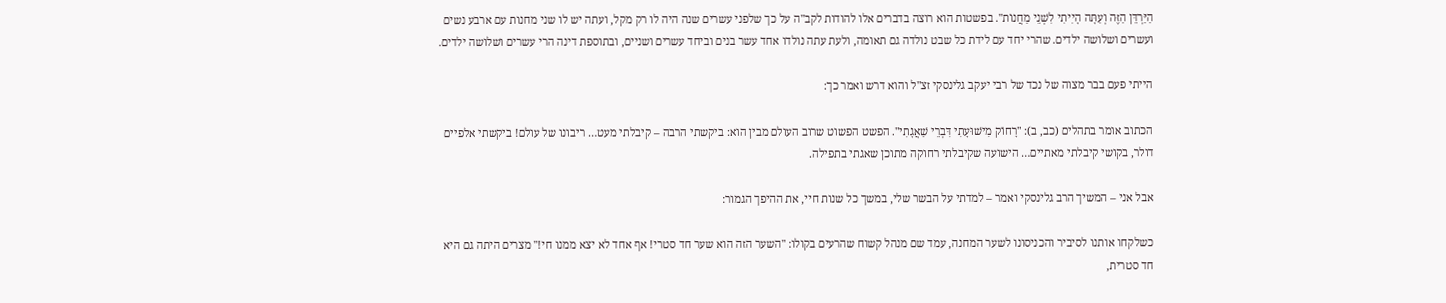הַיַּרְדֵּן הַזֶּה וְעַתָּה הָיִיתִי לִשְׁנֵי מַחֲנוֹת". בפשטות הוא רוצה בדברים אלו להודות לקב"ה על כך שלפני עשרים שנה היה לו רק מקל, ועתה יש לו שני מחנות עם ארבע נשים ועשרים ושלושה ילדים. שהרי יחד עם לידת כל שבט נולדה גם תאומה, ולעת עתה נולדו אחד עשר בנים וביחד עשרים ושניים, ובתוספת דינה הרי עשרים ושלושה ילדים.

הייתי פעם בבר מצוה של נכד של רבי יעקב גלינסקי זצ"ל והוא דרש ואמר כך:

הכתוב אומר בתהלים (כב, ב): "רָחוֹק מִישׁוּעָתִי דִּבְרֵי שַׁאֲגָתִי". הפשט הפשוט שרוב העולם מבין הוא: ביקשתי הרבה – קיבלתי מעט… ריבונו של עולם! ביקשתי אלפיים דולר, בקושי קיבלתי מאתיים… הישועה שקיבלתי רחוקה מתוכן שאגתי בתפילה.

אבל אני – המשיך הרב גלינסקי ואמר – למדתי על הבשר שלי, במשך כל שנות חיי, את ההיפך הגמור:

כשלקחו אותנו לסיביר והכניסונו לשער המחנה, עמד שם מנהל קשוח שהרעים בקולו: "השער הזה הוא שער חד סטרי! אף אחד לא יצא ממנו חי!" מצרים היתה גם היא חד סטרית,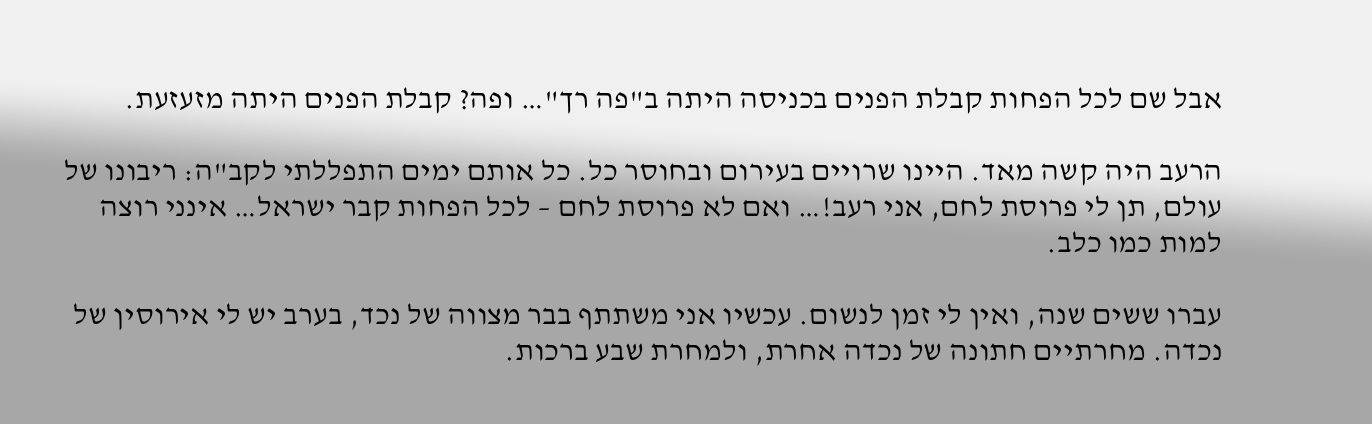אבל שם לכל הפחות קבלת הפנים בכניסה היתה ב"פה רך"… ופה? קבלת הפנים היתה מזעזעת.

הרעב היה קשה מאד. היינו שרויים בעירום ובחוסר כל. כל אותם ימים התפללתי לקב"ה: ריבונו של עולם, תן לי פרוסת לחם, אני רעב!… ואם לא פרוסת לחם – לכל הפחות קבר ישראל… אינני רוצה למות כמו כלב.

עברו ששים שנה, ואין לי זמן לנשום. עכשיו אני משתתף בבר מצווה של נכד, בערב יש לי אירוסין של נכדה. מחרתיים חתונה של נכדה אחרת, ולמחרת שבע ברכות.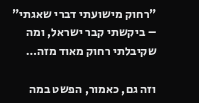"רחוק מישועתי דברי שאגתי" – ביקשתי קבר ישראל, ומה שקיבלתי רחוק מאוד מזה…

וזה גם, כאמור, הפשט במה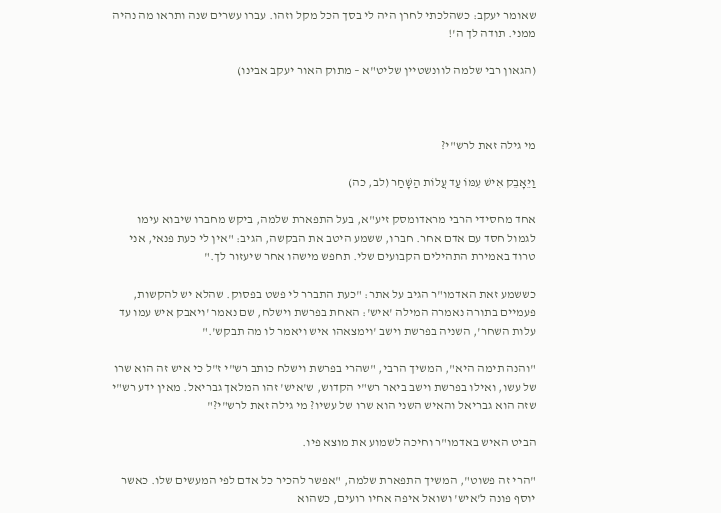שאומר יעקב: כשהלכתי לחרן היה לי בסך הכל מקל וזהו. עברו עשרים שנה ותראו מה נהיה ממני. תודה לך ה'!

(הגאון רבי שלמה לוונשטיין שליט"א – מתוק האור יעקב אבינו)



מי גילה זאת לרש"י?

וַיֵּאָבֵק אִישׁ עִמּוֹ עַד עֲלוֹת הַשָּׁחַר (לב, כה)

אחד מחסידי הרבי מראדומסק זיע"א, בעל התפארת שלמה, ביקש מחברו שיבוא עימו לגמול חסד עם אדם אחר. חברו, ששמע היטב את הבקשה, הגיב: "אין לי כעת פנאי, אני טרוד באמירת התהילים הקבועים שלי. תחפש מישהו אחר שיעזור לך."

כששמע זאת האדמו"ר הגיב על אתר: "כעת התברר לי פשט בפסוק. שהלא יש להקשות, פעמיים בתורה נאמרה המילה 'איש': האחת בפרשת וישלח, שם נאמר 'ויאבק איש עמו עד עלות השחר', השניה בפרשת וישב 'וימצאהו איש ויאמר לו מה תבקש'."

"והנה תימה היא", המשיך הרבי, "שהרי בפרשת וישלח כותב רש"י ז"ל כי איש זה הוא שרו של עשו, ואילו בפרשת וישב ביאר רש"י הקדוש, ש'איש' זהו המלאך גבריאל. מאין ידע רש"י שזה הוא גבריאל והאיש השני הוא שרו של עשיו? מי גילה זאת לרש"י?"

הביט האיש באדמו"ר וחיכה לשמוע את מוצא פיו.

"הרי זה פשוט", המשיך התפארת שלמה, "אפשר להכיר כל אדם לפי המעשים שלו. כאשר יוסף פונה ל'איש' ושואל איפה אחיו רועים, כשהוא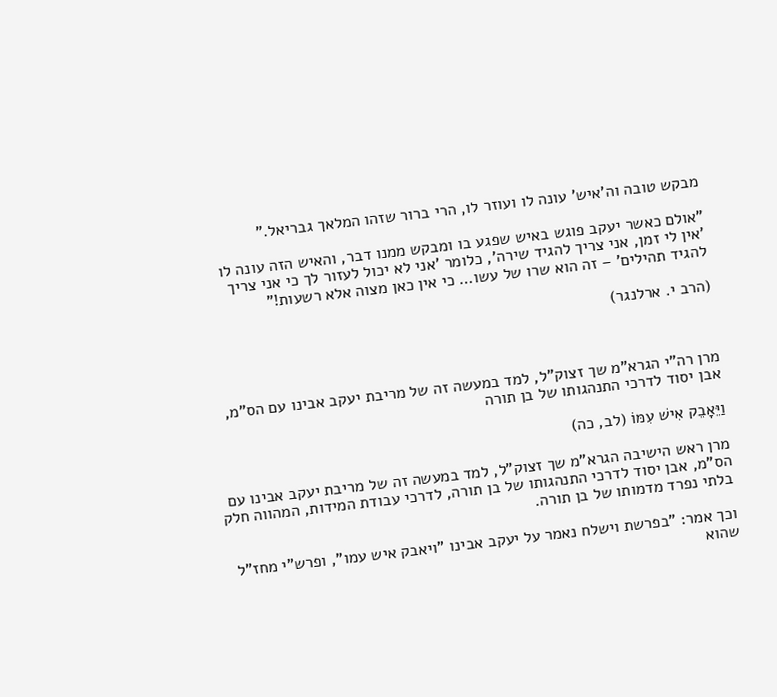מבקש טובה וה'איש' עונה לו ועוזר לו, הרי ברור שזהו המלאך גבריאל."

"אולם כאשר יעקב פוגש באיש שפגע בו ומבקש ממנו דבר, והאיש הזה עונה לו 'אין לי זמן, אני צריך להגיד שירה', כלומר 'אני לא יכול לעזור לך כי אני צריך להגיד תהילים' – זה הוא שרו של עשו… כי אין כאן מצוה אלא רשעות!"

(הרב י. ארלנגר)



מרן רה"י הגרא"מ שך זצוק"ל, למד במעשה זה של מריבת יעקב אבינו עם הס"מ, אבן יסוד לדרכי התנהגותו של בן תורה

וַיֵּאָבֵק אִישׁ עִמּוֹ (לב, כה)

מרן ראש הישיבה הגרא"מ שך זצוק"ל, למד במעשה זה של מריבת יעקב אבינו עם הס"מ, אבן יסוד לדרכי התנהגותו של בן תורה, לדרכי עבודת המידות, המהווה חלק בלתי נפרד מדמותו של בן תורה.

וכך אמר: "בפרשת וישלח נאמר על יעקב אבינו "ויאבק איש עמו", ופרש"י מחז"ל שהוא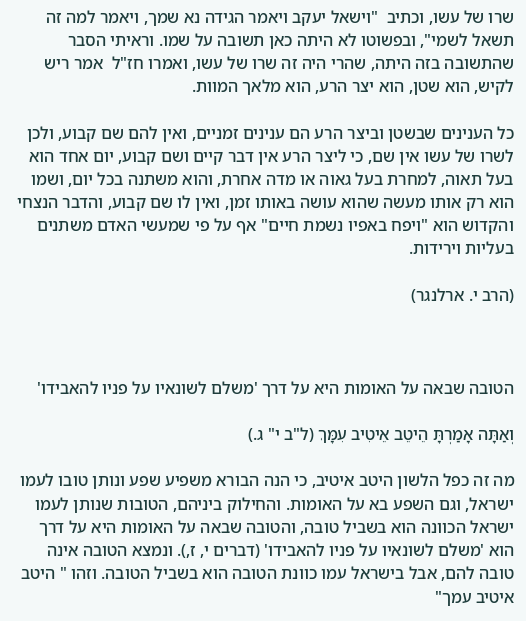שרו של עשו, וכתיב  "וישאל יעקב ויאמר הגידה נא שמך, ויאמר למה זה תשאל לשמי", ובפשוטו לא היתה כאן תשובה על שמו. וראיתי הסבר  שהתשובה בזה היתה, שהרי היה זה שרו של עשו, ואמרו חז"ל  אמר ריש לקיש, הוא שטן, הוא יצר הרע, הוא מלאך המוות.

כל הענינים שבשטן וביצר הרע הם ענינים זמניים, ואין להם שם קבוע, ולכן לשרו של עשו אין שם, כי ליצר הרע אין דבר קיים ושם קבוע, יום אחד הוא בעל תאוה, למחרת בעל גאוה או מדה אחרת, והוא משתנה בכל יום, ושמו הוא רק אותו מעשה שהוא עושה באותו זמן, ואין לו שם קבוע, והדבר הנצחי והקדוש הוא "ויפח באפיו נשמת חיים" אף על פי שמעשי האדם משתנים בעליות וירידות.

(הרב י. ארלנגר)



הטובה שבאה על האומות היא על דרך 'משלם לשונאיו על פניו להאבידו'

וְאַתָּה אָמַרְתָּ הֵיטֵב אֵיטִיב עִמָּךְ (ל"ב י" ג.)

מה זה כפל הלשון היטב איטיב, כי הנה הבורא משפיע שפע ונותן טובו לעמו ישראל, וגם השפע בא על האומות. והחילוק ביניהם, הטובות שנותן לעמו ישראל הכוונה הוא בשביל טובה, והטובה שבאה על האומות היא על דרך הוא 'משלם לשונאיו על פניו להאבידו' (דברים י, ז,). ונמצא הטובה אינה טובה להם, אבל בישראל עמו כוונת הטובה הוא בשביל הטובה. וזהו " היטב איטיב עמך"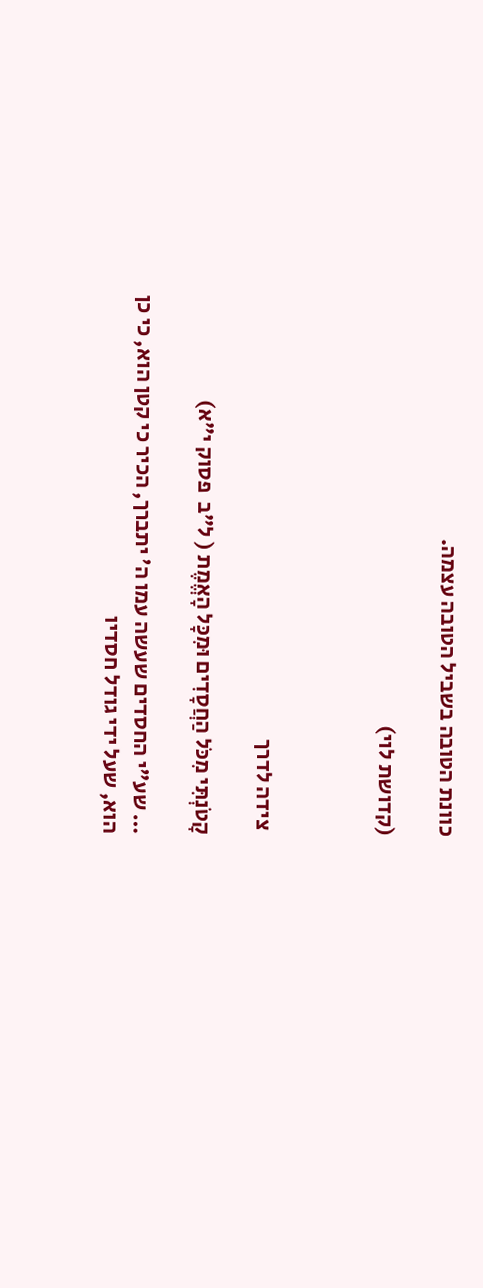כוונת הטובה בשביל הטובה עצמה.

(קדושת לוי)



 צידה לדרך

קָטֹנְתִּי מִכֹּל הַחֲסָדִים וּמִכָּל הָאֱמֶת ( ל"ב  פסוק י"א)

… שע"י החסדים שעשה עמו ה' יתברך, הכיר כי קטן הוא, כי כן הוא, שעל ידי גודל חסדיו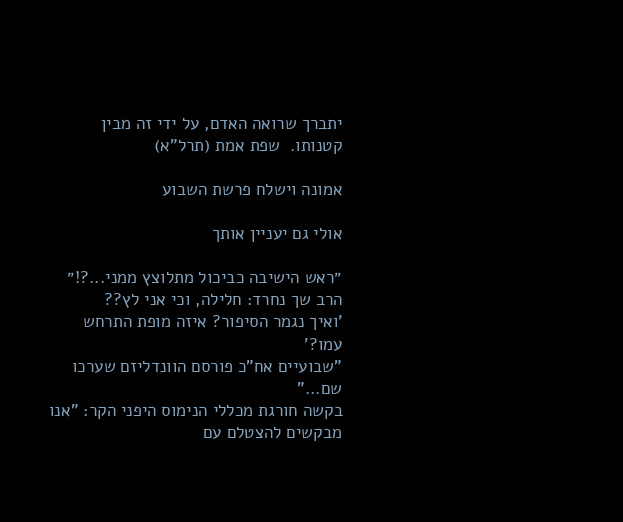יתברך שרואה האדם, על ידי זה מבין קטנותו.  שפת אמת (תרל"א)

אמונה וישלח פרשת השבוע

אולי גם יעניין אותך

״ראש הישיבה כביכול מתלוצץ ממני...?!״ הרב שך נחרד: חלילה, וכי אני לץ??
'ואיך נגמר הסיפור? איזה מופת התרחש עמו?'
"שבועיים אח"כ פורסם הוונדליזם שערכו שם..."
בקשה חורגת מכללי הנימוס היפני הקר: "אנו מבקשים להצטלם עם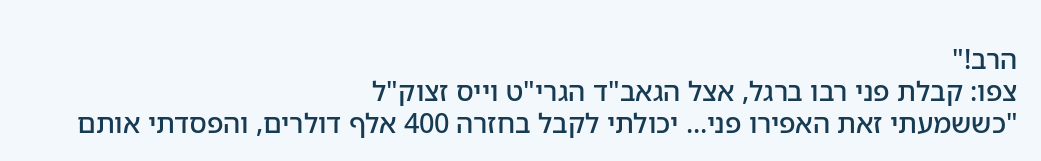הרב!"
צפו: קבלת פני רבו ברגל, אצל הגאב"ד הגרי"ט וייס זצוק"ל
"כששמעתי זאת האפירו פני... יכולתי לקבל בחזרה 400 אלף דולרים, והפסדתי אותם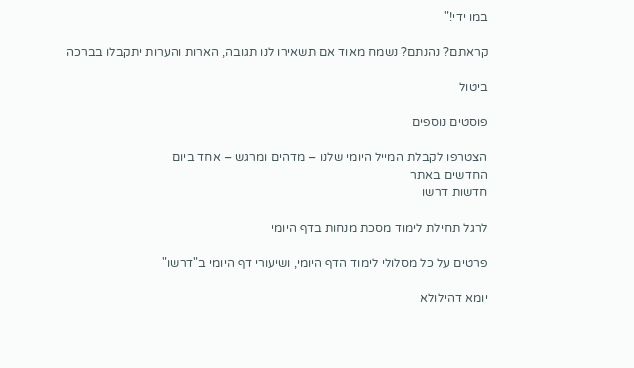במו ידי!"

קראתם? נהנתם? נשמח מאוד אם תשאירו לנו תגובה, הארות והערות יתקבלו בברכה

ביטול

פוסטים נוספים

הצטרפו לקבלת המייל היומי שלנו – מדהים ומרגש – אחד ביום
החדשים באתר
חדשות דרשו

לרגל תחילת לימוד מסכת מנחות בדף היומי

פרטים על כל מסלולי לימוד הדף היומי, ושיעורי דף היומי ב"דרשו"

יומא דהילולא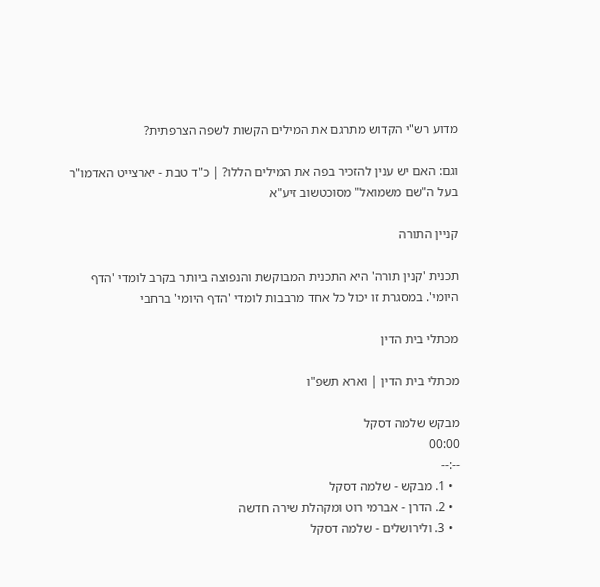מדוע רש"י הקדוש מתרגם את המילים הקשות לשפה הצרפתית?

וגם: האם יש ענין להזכיר בפה את המילים הללו? | כ"ד טבת - יארצייט האדמו"ר בעל ה"שם משמואל" מסוכטשוב זיע"א

קניין התורה

תכנית 'קנין תורה' היא התכנית המבוקשת והנפוצה ביותר בקרב לומדי 'הדף היומי'. במסגרת זו יכול כל אחד מרבבות לומדי 'הדף היומי' ברחבי

מכתלי בית הדין

מכתלי בית הדין | וארא תשפ"ו

מבקש שלמה דסקל
00:00
--:--
  • 1. מבקש - שלמה דסקל
  • 2. הדרן - אברמי רוט ומקהלת שירה חדשה
  • 3. ולירושלים - שלמה דסקל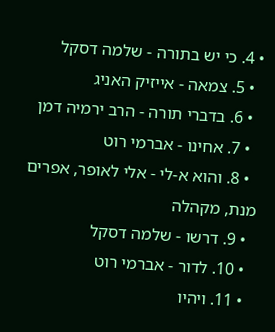• 4. כי יש בתורה - שלמה דסקל
  • 5. צמאה - אייזיק האניג
  • 6. בדברי תורה - הרב ירמיה דמן
  • 7. אחינו - אברמי רוט
  • 8. והוא א-לי - אלי לאופר, אפרים מנת, מקהלה
  • 9. דרשו - שלמה דסקל
  • 10. לדור - אברמי רוט
  • 11. ויהיו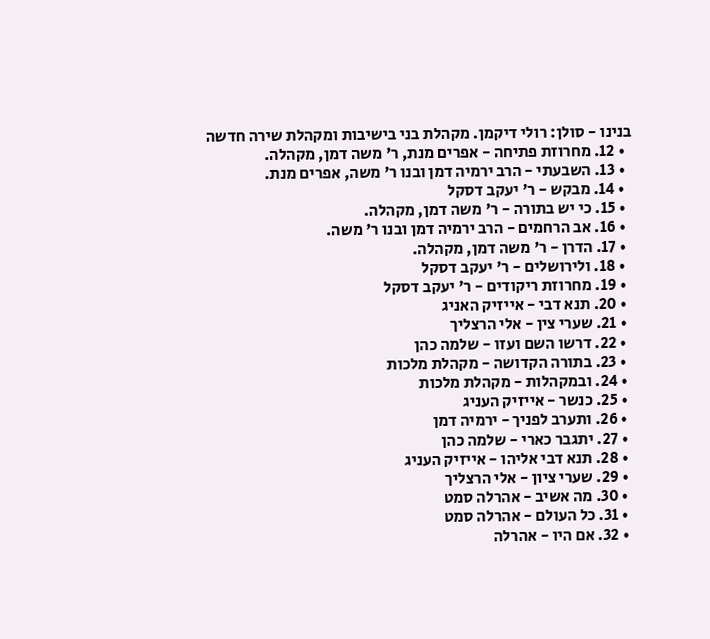בנינו - סולן: רולי דיקמן. מקהלת בני בישיבות ומקהלת שירה חדשה
  • 12. מחרוזת פתיחה - אפרים מנת, ר' משה דמן, מקהלה.
  • 13. השבעתי - הרב ירמיה דמן ובנו ר' משה, אפרים מנת.
  • 14. מבקש - ר' יעקב דסקל
  • 15. כי יש בתורה - ר' משה דמן, מקהלה.
  • 16. אב הרחמים - הרב ירמיה דמן ובנו ר' משה.
  • 17. הדרן - ר' משה דמן, מקהלה.
  • 18. ולירושלים - ר' יעקב דסקל
  • 19. מחרוזת ריקודים - ר' יעקב דסקל
  • 20. תנא דבי - אייזיק האניג
  • 21. שערי צין - אלי הרצליך
  • 22. דרשו השם ועזו - שלמה כהן
  • 23. בתורה הקדושה - מקהלת מלכות
  • 24. ובמקהלות - מקהלת מלכות
  • 25. כנשר - אייזיק העניג
  • 26. ותערב לפניך - ירמיה דמן
  • 27. יתגבר כארי - שלמה כהן
  • 28. תנא דבי אליהו - אייזיק העניג
  • 29. שערי ציון - אלי הרצליך
  • 30. מה אשיב - אהרלה סמט
  • 31. כל העולם - אהרלה סמט
  • 32. אם היו - אהרלה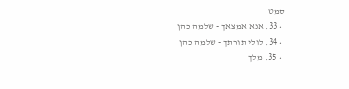סמט
  • 33. אנא אמצאך - שלמה כהן
  • 34. לולי תורתך - שלמה כהן
  • 35. מלך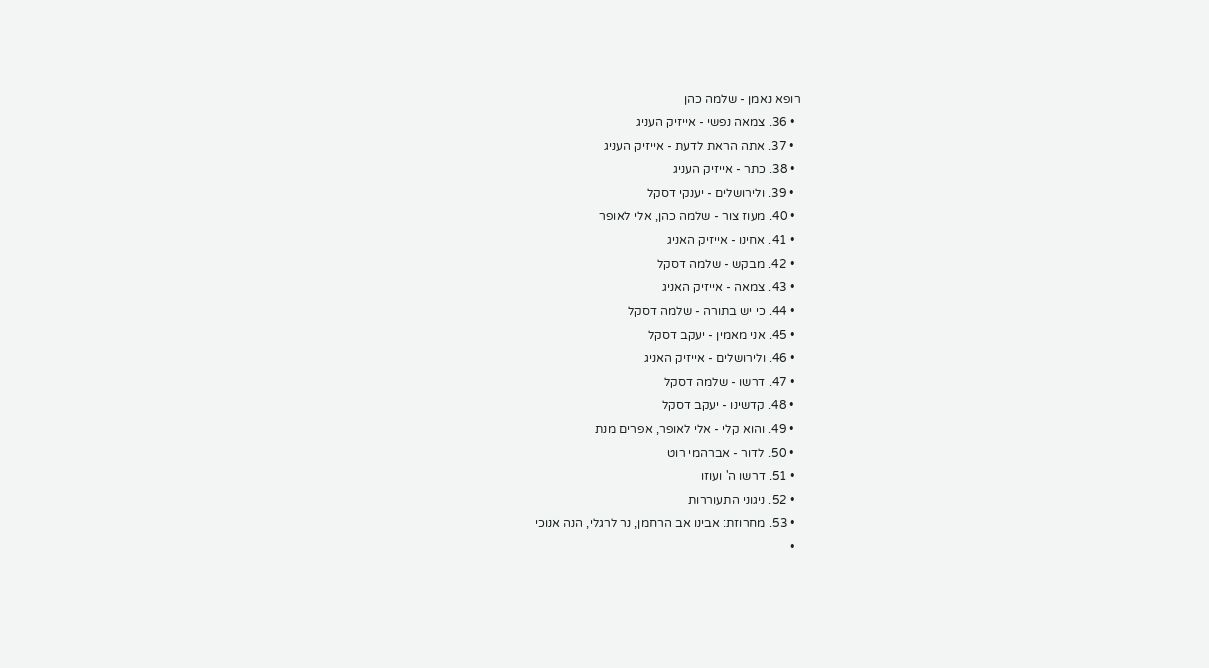רופא נאמן - שלמה כהן
  • 36. צמאה נפשי - אייזיק העניג
  • 37. אתה הראת לדעת - אייזיק העניג
  • 38. כתר - אייזיק העניג
  • 39. ולירושלים - יענקי דסקל
  • 40. מעוז צור - שלמה כהן, אלי לאופר
  • 41. אחינו - אייזיק האניג
  • 42. מבקש - שלמה דסקל
  • 43. צמאה - אייזיק האניג
  • 44. כי יש בתורה - שלמה דסקל
  • 45. אני מאמין - יעקב דסקל
  • 46. ולירושלים - אייזיק האניג
  • 47. דרשו - שלמה דסקל
  • 48. קדשינו - יעקב דסקל
  • 49. והוא קלי - אלי לאופר, אפרים מנת
  • 50. לדור - אברהמי רוט
  • 51. דרשו ה' ועוזו
  • 52. ניגוני התעוררות
  • 53. מחרוזת: אבינו אב הרחמן, נר לרגלי, הנה אנוכי
  •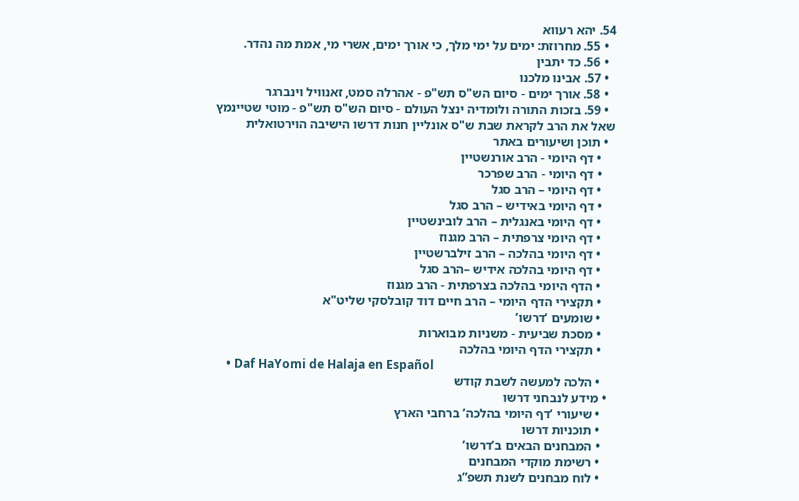54. יהא רעווא
  • 55. מחרוזת: ימים על ימי מלך, כי אורך ימים, אשרי מי, אמת מה נהדר.
  • 56. כד יתבין
  • 57. אבינו מלכנו
  • 58. אורך ימים - סיום הש"ס תש"פ - אהרלה סמט, זאנוויל וינברגר
  • 59. בזכות התורה ולומדיה ינצל העולם - סיום הש"ס תש"פ - מוטי שטיינמץ
שאל את הרב לקראת שבת ש"ס אונליין חנות דרשו הישיבה הוירטואלית
  • תוכן ושיעורים באתר
    • דף היומי - הרב אורנשטיין
    • דף היומי - הרב שפרכר
    • דף היומי – הרב סגל
    • דף היומי באידיש – הרב סגל
    • דף היומי באנגלית – הרב לובינשטיין
    • דף היומי צרפתית – הרב מגנוז
    • דף היומי בהלכה – הרב זילברשטיין
    • דף היומי בהלכה אידיש –הרב סגל
    • הדף היומי בהלכה בצרפתית - הרב מגנוז
    • תקצירי הדף היומי – הרב חיים דוד קובלסקי שליט"א
    • שומעים ‘דרשו’
    • מסכת שביעית - משניות מבוארות
    • תקצירי הדף היומי בהלכה
    • Daf HaYomi de Halaja en Español
    • הלכה למעשה לשבת קודש
  • מידע לנבחני דרשו
    • שיעורי ‘דף היומי בהלכה’ ברחבי הארץ
    • תוכניות דרשו
    • המבחנים הבאים ב’דרשו’
    • רשימת מוקדי המבחנים
    • לוח מבחנים לשנת תשפ”ג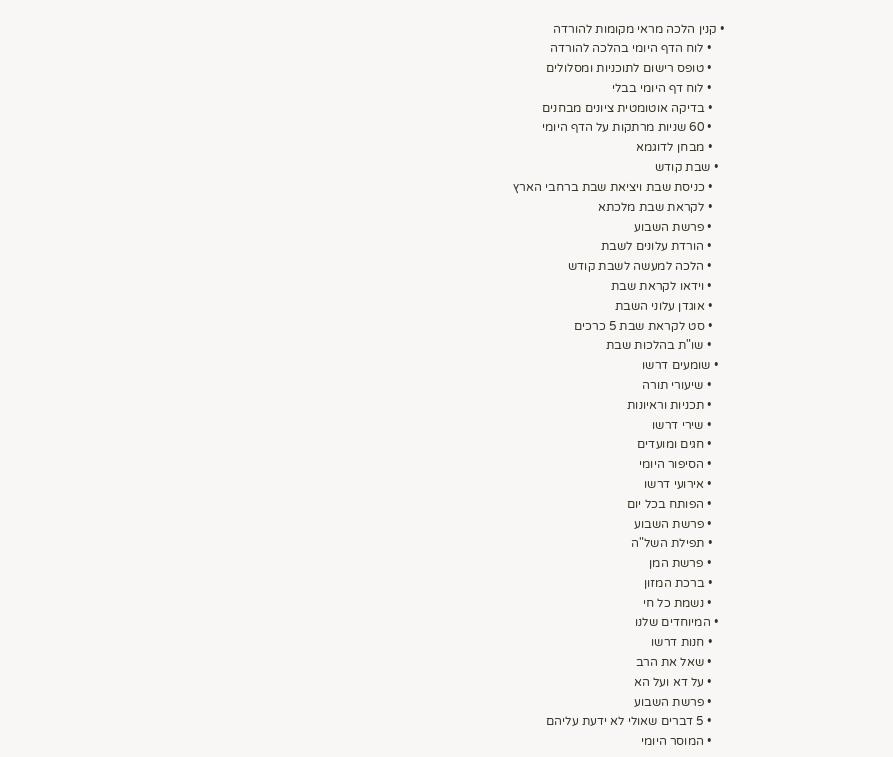• קנין הלכה מראי מקומות להורדה
    • לוח הדף היומי בהלכה להורדה
    • טופס רישום לתוכניות ומסלולים
    • לוח דף היומי בבלי
    • בדיקה אוטומטית ציונים מבחנים
    • 60 שניות מרתקות על הדף היומי
    • מבחן לדוגמא
  • שבת קודש
    • כניסת שבת ויציאת שבת ברחבי הארץ
    • לקראת שבת מלכתא
    • פרשת השבוע
    • הורדת עלונים לשבת
    • הלכה למעשה לשבת קודש
    • וידאו לקראת שבת
    • אוגדן עלוני השבת
    • סט לקראת שבת 5 כרכים
    • שו"ת בהלכות שבת
  • שומעים דרשו
    • שיעורי תורה
    • תכניות וראיונות
    • שירי דרשו
    • חגים ומועדים
    • הסיפור היומי
    • אירועי דרשו
    • הפותח בכל יום
    • פרשת השבוע
    • תפילת השל"ה
    • פרשת המן
    • ברכת המזון
    • נשמת כל חי
  • המיוחדים שלנו
    • חנות דרשו
    • שאל את הרב
    • על דא ועל הא
    • פרשת השבוע
    • 5 דברים שאולי לא ידעת עליהם
    • המוסר היומי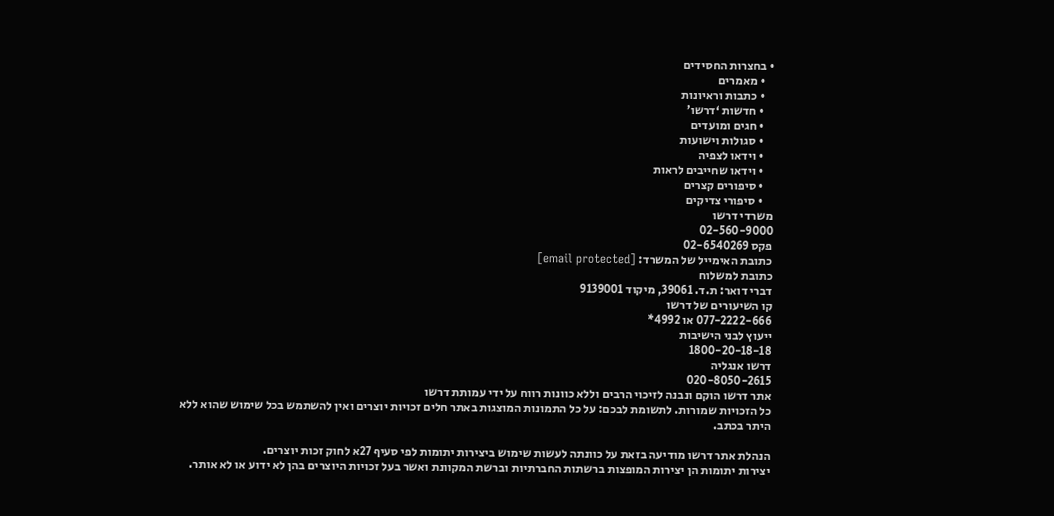• בחצרות החסידים
    • מאמרים
    • כתבות וראיונות
    • חדשות ‘דרשו’
    • חגים ומועדים
    • סגולות וישועות
    • וידאו לצפיה
    • וידאו שחייבים לראות
    • סיפורים קצרים
    • סיפורי צדיקים
משרדי דרשו
02-560-9000
פקס 02-6540269
כתובת האימייל של המשרד: [email protected]
כתובת למשלוח
דברי דואר: ת.ד. 39061, מיקוד 9139001
קו השיעורים של דרשו
077-2222-666 או 4992*
ייעוץ לבני הישיבות
1800-20-18-18
דרשו אנגליה
020-8050-2615
אתר דרשו הוקם ונבנה לזיכוי הרבים וללא כוונות רווח על ידי עמותת דרשו
כל הזכויות שמורות. לתשומת לבכם: על כל התמונות המוצגות באתר חלים זכויות יוצרים ואין להשתמש בכל שימוש שהוא ללא היתר בכתב.

הנהלת אתר דרשו מודיעה בזאת על כוונתה לעשות שימוש ביצירות יתומות לפי סעיף 27א לחוק זכות יוצרים.
יצירות יתומות הן יצירות המופצות ברשתות החברתיות וברשת המקוונת ואשר בעל זכויות היוצרים בהן לא ידוע או לא אותר.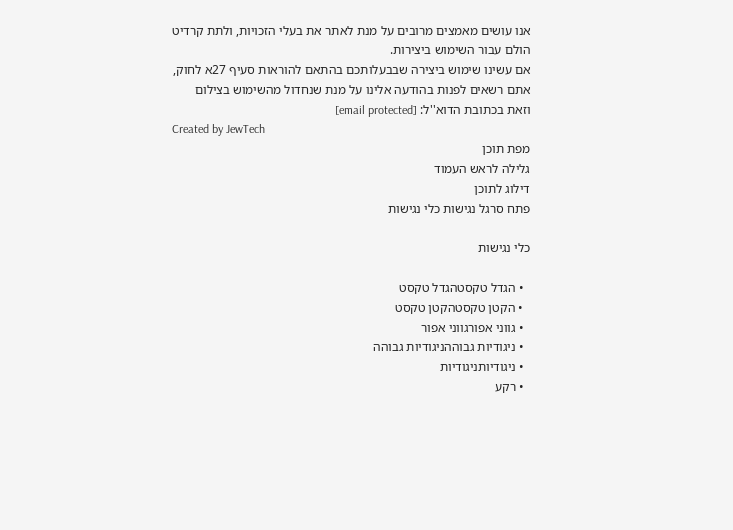אנו עושים מאמצים מרובים על מנת לאתר את בעלי הזכויות, ולתת קרדיט הולם עבור השימוש ביצירות.
אם עשינו שימוש ביצירה שבבעלותכם בהתאם להוראות סעיף 27א לחוק, אתם רשאים לפנות בהודעה אלינו על מנת שנחדול מהשימוש בצילום
וזאת בכתובת הדוא''ל: [email protected]
Created by JewTech
מפת תוכן
גלילה לראש העמוד
דילוג לתוכן
פתח סרגל נגישות כלי נגישות

כלי נגישות

  • הגדל טקסטהגדל טקסט
  • הקטן טקסטהקטן טקסט
  • גווני אפורגווני אפור
  • ניגודיות גבוההניגודיות גבוהה
  • ניגודיותניגודיות
  • רקע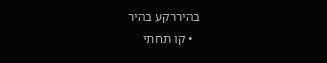בהיררקע בהיר
  • קו תחתי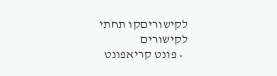לקישוריםקו תחתי לקישורים
  • פונט קריאפונט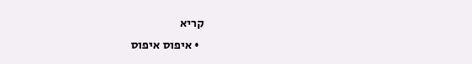קריא
  • איפוס איפוס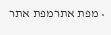• מפת אתרמפת אתר